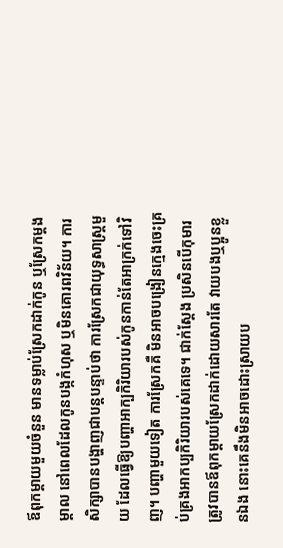ឪពុកម្ដាយមួយចំនួន មានទម្លាប់ស្រែកដាក់កូន ឬស្រែកម្ដងម្ដាល នៅពេលដែលកូនបង្កកំហុស ឬមិនគោរពវិន័យ។ ការសិក្សាបានបង្ហាញជាបន្តបន្ទាប់ថា ការស្រែកជាយុទ្ធសាស្ត្រមួយ ដែលធ្វើឱ្យបញ្ហាអាក្បកិរិយារបស់កូនកាន់តែអាក្រក់ទៅវិញ។ បញ្ហាមួយទៀត ការស្រែកគឺ មិនអាចបង្រៀនក្មេងចេះគ្រប់គ្រងអាកប្បកិរិយារបស់គេទេ។ ជាក់ស្ដែង ប្រសិនបើកុមារត្រូវបានឪពុកម្ដាយស្រែកដាក់ដោយសារតែ វាយបងឬប្អូនខ្លួនឯង នោះគេនឹងមិនអាចដោះស្រាយប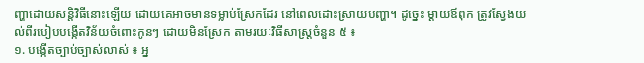ញ្ហាដោយសន្តិវិធីនោះឡើយ ដោយគេអាចមានទម្លាប់ស្រែកដែរ នៅពេលដោះស្រាយបញ្ហា។ ដូច្នេះ ម្ដាយឪពុក ត្រូវស្វែងយល់ពីរបៀបបង្កើតវិន័យចំពោះកូនៗ ដោយមិនស្រែក តាមរយៈវិធីសាស្ត្រចំនួន ៥ ៖
១. បង្កើតច្បាប់ច្បាស់លាស់ ៖ អ្ន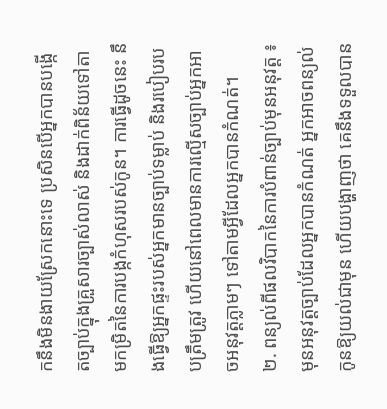កនឹងមិនងាយស្រែកនោះទេ ប្រសិនបើអ្នកបានបង្កើតច្បាប់ក្នុងគ្រួសារច្បាស់លាស់ និងដាក់ពិន័យទៅតាមកម្រិតនៃការបង្កកំហុសរបស់កូន។ ការធ្វើដូចនេះ នឹងធ្វើឱ្យអ្នកផ្ទះរបស់អ្នកមានច្បាប់ទម្លាប់ និងរបៀបរបបត្រឹមត្រូវ ហើយនៅពេលមានការល្មើសច្បាប់អ្នកអាចអនុវត្តភ្លាមៗ ទៅតាមអ្វីដែលអ្នកបានកំណត់។
២. ពន្យល់ពីផលវិបាកនៃការបំពាន់ច្បាប់មុនអនុវត្ត ៖ មុនអនុវត្តច្បាប់ដែលអ្នកបានកំណត់ អ្នកអាចពន្យល់កូនឱ្យយល់ជាមុន ហើយបង្ហាញថា គេនឹងទទួលបាន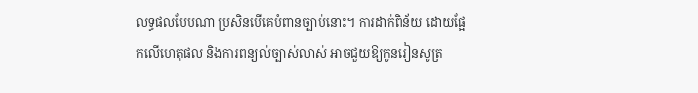លទ្ធផលបែបណា ប្រសិនបើគេបំពានច្បាប់នោះ។ ការដាក់ពិន័យ ដោយផ្អែកលើហេតុផល និងការពន្យល់ច្បាស់លាស់ អាចជួយឱ្យកូនរៀនសូត្រ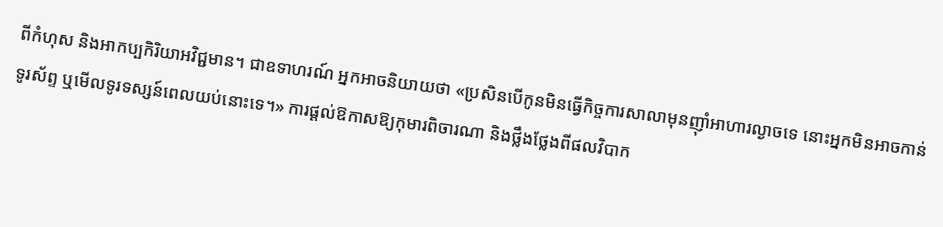ពីកំហុស និងអាកប្បកិរិយាអវិជ្ជមាន។ ជាឧទាហរណ៍ អ្នកអាចនិយាយថា «ប្រសិនបើកូនមិនធ្វើកិច្ចការសាលាមុនញ៉ាំអាហារល្ងាចទេ នោះអ្នកមិនអាចកាន់ទូរស័ព្ទ ឬមើលទូរទស្សន៍ពេលយប់នោះទេ។» ការផ្ដល់ឱកាសឱ្យកុមារពិចារណា និងថ្លឹងថ្លែងពីផលវិបាក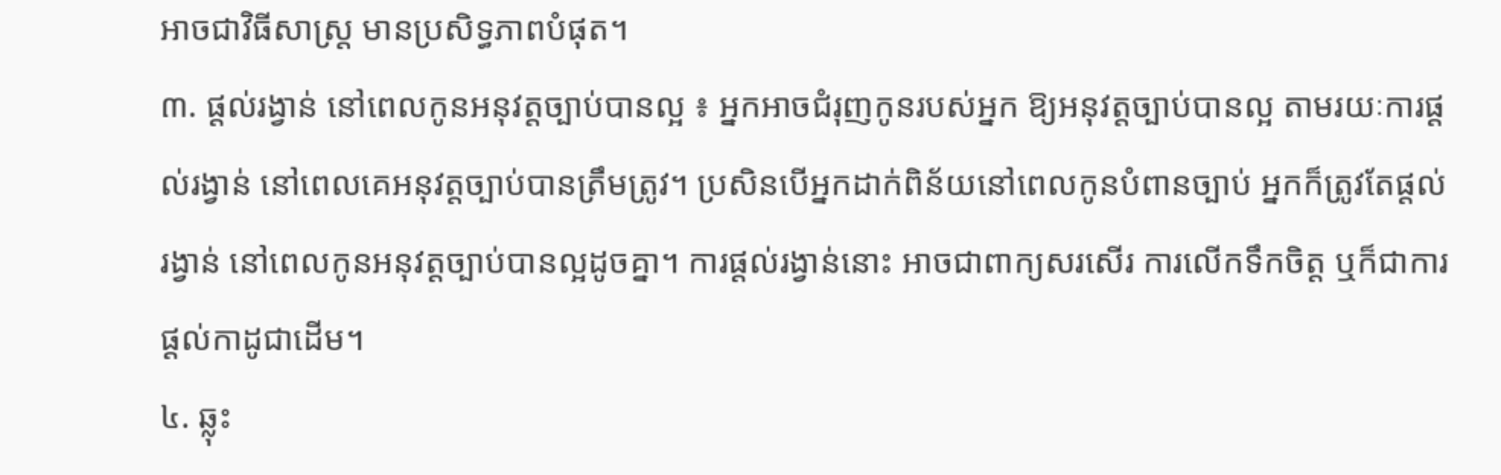អាចជាវិធីសាស្ត្រ មានប្រសិទ្ធភាពបំផុត។
៣. ផ្ដល់រង្វាន់ នៅពេលកូនអនុវត្តច្បាប់បានល្អ ៖ អ្នកអាចជំរុញកូនរបស់អ្នក ឱ្យអនុវត្តច្បាប់បានល្អ តាមរយៈការផ្ដល់រង្វាន់ នៅពេលគេអនុវត្តច្បាប់បានត្រឹមត្រូវ។ ប្រសិនបើអ្នកដាក់ពិន័យនៅពេលកូនបំពានច្បាប់ អ្នកក៏ត្រូវតែផ្ដល់រង្វាន់ នៅពេលកូនអនុវត្តច្បាប់បានល្អដូចគ្នា។ ការផ្ដល់រង្វាន់នោះ អាចជាពាក្យសរសើរ ការលើកទឹកចិត្ត ឬក៏ជាការផ្ដល់កាដូជាដើម។
៤. ឆ្លុះ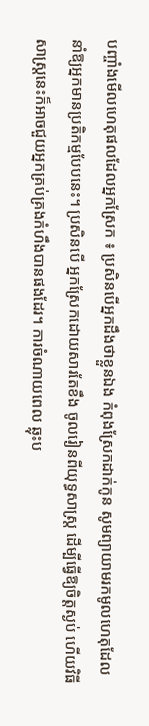បញ្ចាំងមើលហេតុផលដែលអ្នកស្រែក ៖ ប្រសិនបើអ្នកដឹងថាខ្លួនឯង កំពុងស្រែកដាក់កូន សូមព្យាយាមរកមូលហេតុដែលនាំឱ្យអ្នកមានប្រតិកម្មបែបនេះ។ ប្រសិនបើ អ្នកស្រែកដោយសារតែខឹង ចូលរៀនពីយុទ្ធសាស្ត្រ ដើម្បីធ្វើឱ្យចិត្តស្ងប់ ហើយវិធីសាស្ត្រនេះក៏អាចជួយអ្នកគ្រប់គ្រងកំហឹងបានផងដែរ។ ការចំណាយពេល ឆ្លុះប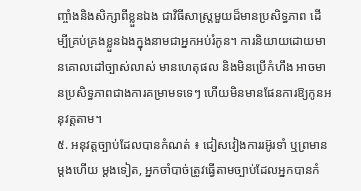ញ្ចាំងនិងសិក្សាពីខ្លួនឯង ជាវិធីសាស្ត្រមួយដ៏មានប្រសិទ្ធភាព ដើម្បីគ្រប់គ្រងខ្លួនឯងក្នុងនាមជាអ្នកអប់រំកូន។ ការនិយាយដោយមានគោលដៅច្បាស់លាស់ មានហេតុផល និងមិនប្រើកំហឹង អាចមានប្រសិទ្ធភាពជាងការគម្រាមទទេៗ ហើយមិនមានផែនការឱ្យកូនអនុវត្តតាម។
៥. អនុវត្តច្បាប់ដែលបានកំណត់ ៖ ជៀសវៀងការរអ៊ូរទាំ ឬព្រមានម្ដងហើយ ម្ដងទៀត, អ្នកចាំបាច់ត្រូវធ្វើតាមច្បាប់ដែលអ្នកបានកំ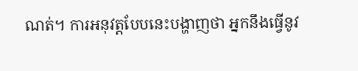ណត់។ ការអនុវត្តបែបនេះបង្ហាញថា អ្នកនឹងធ្វើនូវ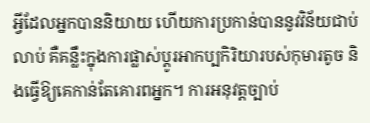អ្វីដែលអ្នកបាននិយាយ ហើយការប្រកាន់បាននូវវិន័យជាប់លាប់ គឺគន្លឹះក្នុងការផ្លាស់ប្ដូរអាកប្បកិរិយារបស់កុមារតូច និងធ្វើឱ្យគេកាន់តែគោរពអ្នក។ ការអនុវត្តច្បាប់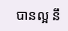បានល្អ នឹ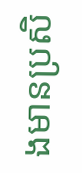ងមានប្រសិ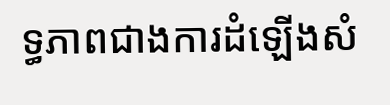ទ្ធភាពជាងការដំឡើងសំ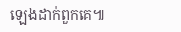ឡេងដាក់ពួកគេ៕